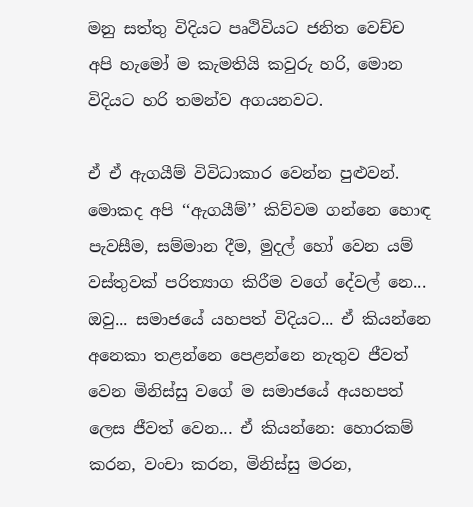මනු සත්තු විදියට පෘථිවියට ජනිත වෙච්ච අපි හැමෝ ම කැමතියි කවුරු හරි, මොන විදියට හරි තමන්ව අගයනවට.

ඒ ඒ ඇගයීම් විවිධාකාර වෙන්න පුළුවන්. මොකද අපි ‘‘ඇගයීම්’’ කිව්වම ගන්නෙ හොඳ පැවසීම, සම්මාන දීම, මුදල් හෝ වෙන යම් වස්තුවක් පරිත්‍යාග කිරීම වගේ දේවල් නෙ... ඔවු... සමාජයේ යහපත් විදියට... ඒ කියන්නෙ අනෙකා තළන්නෙ පෙළන්නෙ නැතුව ජීවත් වෙන මිනිස්සු වගේ ම සමාජයේ අයහපත් ලෙස ජීවත් වෙන... ඒ කියන්නෙ: හොරකම් කරන, වංචා කරන, මිනිස්සු මරන,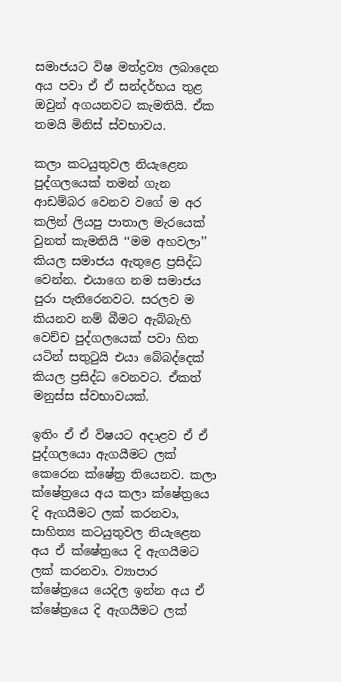සමාජයට විෂ මත්ද්‍රව්‍ය ලබාදෙන අය පවා ඒ ඒ සන්දර්භය තුළ ඔවුන් අගයනවට කැමතියි. ඒක තමයි මිනිස් ස්වභාවය.

කලා කටයුතුවල නියැළෙන පුද්ගලයෙක් තමන් ගැන ආඩම්බර වෙනව වගේ ම අර කලින් ලියපු පාතාල මැරයෙක් වුනත් කැමතියි ‘‘මම අහවලා’’ කියල සමාජය ඇතුළෙ ප්‍රසිද්ධ වෙන්න. එයාගෙ නම සමාජය පුරා පැතිරෙනවට. සරලව ම කියනව නම් බීමට ඇබ්බැහි වෙච්ච පුද්ගලයෙක් පවා හිත යටින් සතුටුයි එයා බේබද්දෙක් කියල ප්‍රසිද්ධ වෙනවට. ඒකත් මනුස්ස ස්වභාවයක්.

ඉතිං ඒ ඒ විෂයට අදාළව ඒ ඒ පුද්ගලයො ඇගයීමට ලක් කෙරෙන ක්ෂේත්‍ර තියෙනව. කලා ක්ෂේත්‍රයෙ අය කලා ක්ෂේත්‍රයෙ දි ඇගයීමට ලක් කරනවා, සාහිත්‍ය කටයුතුවල නියැළෙන අය ඒ ක්ෂේත්‍රයෙ දි ඇගයීමට ලක් කරනවා. ව්‍යාපාර ක්ෂේත්‍රයෙ යෙදිල ඉන්න අය ඒ ක්ෂේත්‍රයෙ දි ඇගයීමට ලක්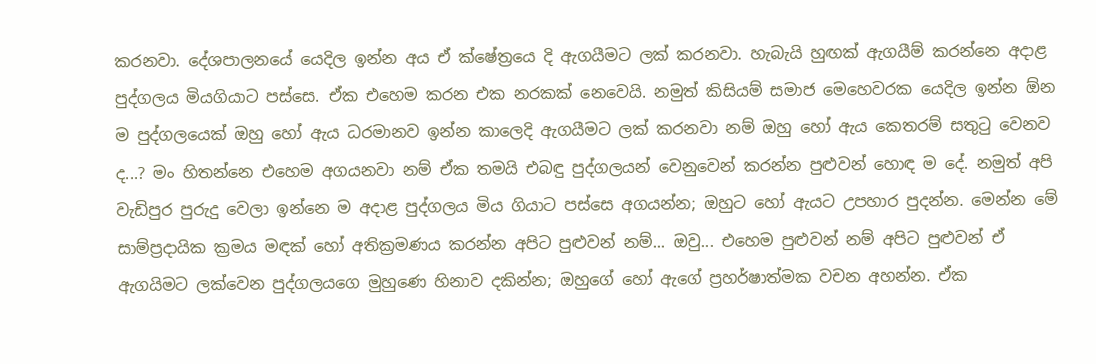කරනවා. දේශපාලනයේ යෙදිල ඉන්න අය ඒ ක්ෂේත්‍රයෙ දි ඇගයීමට ලක් කරනවා. හැබැයි හුඟක් ඇගයීම් කරන්නෙ අදාළ පුද්ගලය මියගියාට පස්සෙ. ඒක එහෙම කරන එක නරකක් නෙවෙයි. නමුත් කිසියම් සමාජ මෙහෙවරක යෙදිල ඉන්න ඕන ම පුද්ගලයෙක් ඔහු හෝ ඇය ධරමානව ඉන්න කාලෙදි ඇගයීමට ලක් කරනවා නම් ඔහු හෝ ඇය කෙතරම් සතුටු වෙනව ද...? මං හිතන්නෙ එහෙම අගයනවා නම් ඒක තමයි එබඳු පුද්ගලයන් වෙනුවෙන් කරන්න පුළුවන් හොඳ ම දේ. නමුත් අපි වැඩිපුර පුරුදු වෙලා ඉන්නෙ ම අදාළ පුද්ගලය මිය ගියාට පස්සෙ අගයන්න; ඔහුට හෝ ඇයට උපහාර පුදන්න. මෙන්න මේ සාම්ප්‍රදායික ක්‍රමය මඳක් හෝ අතික්‍රමණය කරන්න අපිට පුළුවන් නම්... ඔවු... එහෙම පුළුවන් නම් අපිට පුළුවන් ඒ ඇගයිමට ලක්වෙන පුද්ගලයගෙ මුහුණෙ හිනාව දකින්න; ඔහුගේ හෝ ඇගේ ප්‍රහර්ෂාත්මක වචන අහන්න. ඒක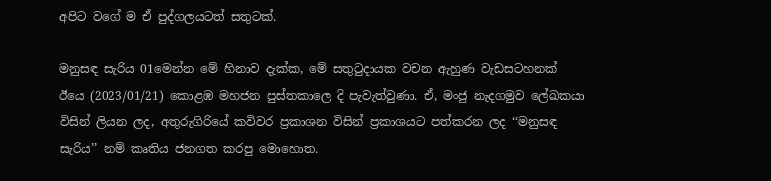අපිට වගේ ම ඒ පුද්ගලයටත් සතුටක්.

මනුසඳ සැරිය 01මෙන්න මේ හිනාව දැක්ක, මේ සතුටුදායක වචන ඇහුණ වැඩසටහනක් ඊයෙ (2023/01/21) කොළඹ මහජන පුස්තකාලෙ දි පැවැත්වුණා. ඒ, මංජු නැදගමුව ලේඛකයා විසින් ලියන ලද, අතුරුගිරියේ කවිවර ප්‍රකාශන විසින් ප්‍රකාශයට පත්කරන ලද ‘‘මනුසඳ සැරිය’’ නම් කෘතිය ජනගත කරපු මොහොත.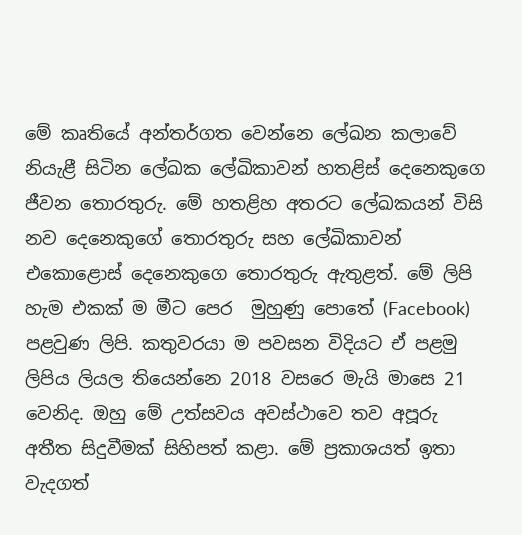මේ කෘතියේ අන්තර්ගත වෙන්නෙ ලේඛන කලාවේ නියැළී සිටින ලේඛක ලේඛිකාවන් හතළිස් දෙනෙකුගෙ ජීවන තොරතුරු. මේ හතළිහ අතරට ලේඛකයන් විසි නව දෙනෙකුගේ තොරතුරු සහ ලේඛිකාවන් එකොළොස් දෙනෙකුගෙ තොරතුරු ඇතුළත්. මේ ලිපි හැම එකක් ම මීට පෙර  මුහුණු පොතේ (Facebook) පළවුණ ලිපි. කතුවරයා ම පවසන විදියට ඒ පළමු ලිපිය ලියල තියෙන්නෙ 2018 වසරෙ මැයි මාසෙ 21 වෙනිද. ඔහු මේ උත්සවය අවස්ථාවෙ තව අපූරු අතීත සිදුවීමක් සිහිපත් කළා. මේ ප්‍රකාශයත් ඉතා වැදගත්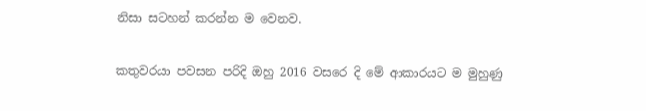නිසා සටහන් කරන්න ම වෙනව.

කතුවරයා පවසන පරිදි ඔහු 2016 වසරෙ දි මේ ආකාරයට ම මුහුණු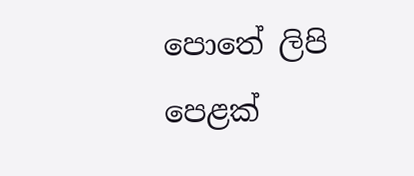පොතේ ලිපි පෙළක්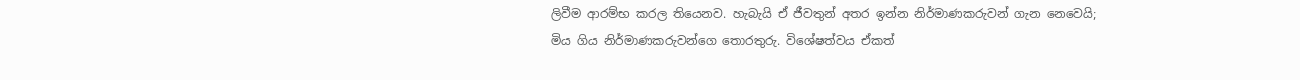ලිවීම ආරම්භ කරල තියෙනව. හැබැයි ඒ ජීවතුන් අතර ඉන්න නිර්මාණකරුවන් ගැන නෙවෙයි; මිය ගිය නිර්මාණකරුවන්ගෙ තොරතුරු. විශේෂත්වය ඒකත්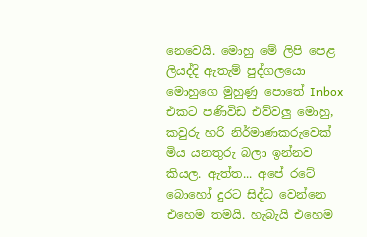නෙවෙයි. මොහු මේ ලිපි පෙළ ලියද්දි ඇතැම් පුද්ගලයො මොහුගෙ මුහුණු පොතේ Inbox එකට පණිවිඩ එව්වලු මොහු, කවුරු හරි නිර්මාණකරුවෙක් මිය යනතුරු බලා ඉන්නව කියල. ඇත්ත... අපේ රටේ බොහෝ දුරට සිද්ධ වෙන්නෙ එහෙම තමයි. හැබැයි එහෙම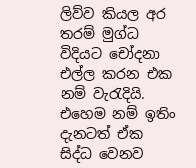ලිව්ව කියල අර තරම් මුග්ධ විදියට චෝදනා එල්ල කරන එක නම් වැරැදියි. එහෙම නම් ඉතිං දැනටත් ඒක සිද්ධ වෙනව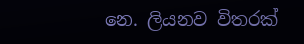නෙ. ලියනව විතරක්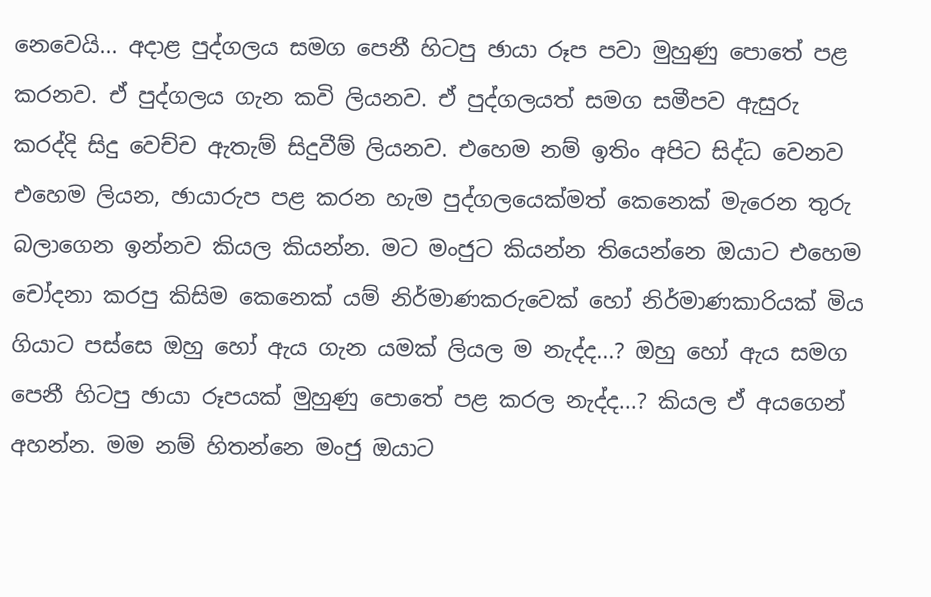නෙවෙයි... අදාළ පුද්ගලය සමග පෙනී හිටපු ඡායා රූප පවා මුහුණු පොතේ පළ කරනව. ඒ පුද්ගලය ගැන කවි ලියනව. ඒ පුද්ගලයත් සමග සමීපව ඇසුරු කරද්දි සිදු වෙච්ච ඇතැම් සිදුවීම් ලියනව. එහෙම නම් ඉතිං අපිට සිද්ධ වෙනව එහෙම ලියන, ඡායාරුප පළ කරන හැම පුද්ගලයෙක්මත් කෙනෙක් මැරෙන තුරු බලාගෙන ඉන්නව කියල කියන්න. මට මංජුට කියන්න තියෙන්නෙ ඔයාට එහෙම චෝදනා කරපු කිසිම කෙනෙක් යම් නිර්මාණකරුවෙක් හෝ නිර්මාණකාරියක් මිය ගියාට පස්සෙ ඔහු හෝ ඇය ගැන යමක් ලියල ම නැද්ද...? ඔහු හෝ ඇය සමග පෙනී හිටපු ඡායා රූපයක් මුහුණු පොතේ පළ කරල නැද්ද...? කියල ඒ අයගෙන් අහන්න. මම නම් හිතන්නෙ මංජු ඔයාට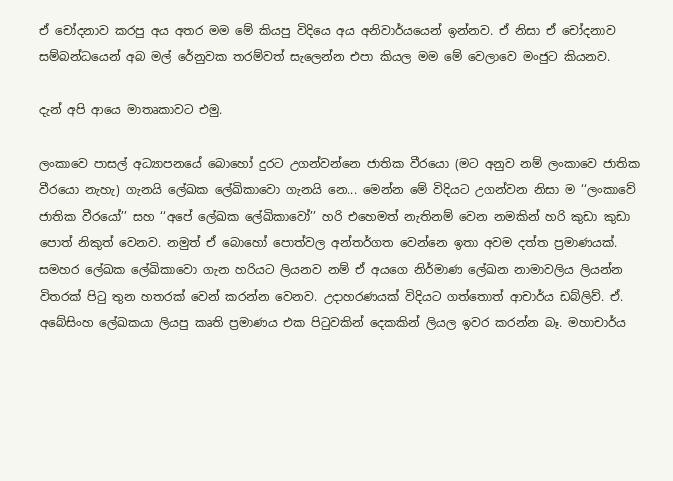ඒ චෝදනාව කරපු අය අතර මම මේ කියපු විදියෙ අය අනිවාර්යයෙන් ඉන්නව. ඒ නිසා ඒ චෝදනාව සම්බන්ධයෙන් අබ මල් රේනුවක තරම්වත් සැලෙන්න එපා කියල මම මේ වෙලාවෙ මංජුට කියනව.

දැන් අපි ආයෙ මාතෘකාවට එමු.

ලංකාවෙ පාසල් අධ්‍යාපනයේ බොහෝ දුරට උගන්වන්නෙ ජාතික වීරයො (මට අනුව නම් ලංකාවෙ ජාතික වීරයො නැහැ) ගැනයි ලේඛක ලේඛිකාවො ගැනයි නෙ... මෙන්න මේ විදියට උගන්වන නිසා ම ‘‘ලංකාවේ ජාතික වීරයෝ’’ සහ ‘‘අපේ ලේඛක ලේඛිකාවෝ’’ හරි එහෙමත් නැතිනම් වෙන නමකින් හරි කුඩා කුඩා පොත් නිකුත් වෙනව. නමුත් ඒ බොහෝ පොත්වල අන්තර්ගත වෙන්නෙ ඉතා අවම දත්ත ප්‍රමාණයක්. සමහර ලේඛක ලේඛිකාවො ගැන හරියට ලියනව නම් ඒ අයගෙ නිර්මාණ ලේඛන නාමාවලිය ලියන්න විතරක් පිටු තුන හතරක් වෙන් කරන්න වෙනව. උදාහරණයක් විදියට ගත්තොත් ආචාර්ය ඩබ්ලිව්. ඒ. අබේසිංහ ලේඛකයා ලියපු කෘති ප්‍රමාණය එක පිටුවකින් දෙකකින් ලියල ඉවර කරන්න බෑ. මහාචාර්ය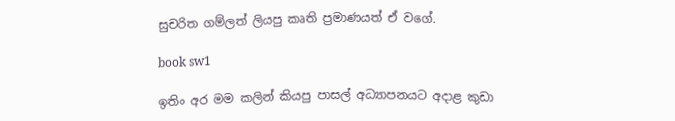සුචරිත ගම්ලත් ලියපු කෘති ප්‍රමාණයත් ඒ වගේ.

book sw1

ඉතිං අර මම කලින් කියපු පාසල් අධ්‍යාපනයට අදාළ කුඩා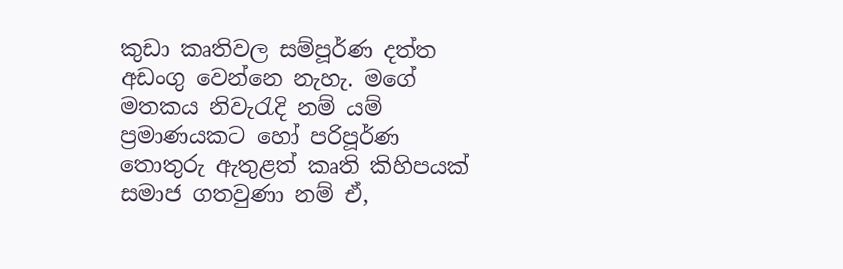කුඩා කෘතිවල සම්පූර්ණ දත්ත අඩංගු වෙන්නෙ නැහැ. මගේ මතකය නිවැරැදි නම් යම් ප්‍රමාණයකට හෝ පරිපූර්ණ තොතුරු ඇතුළත් කෘති කිහිපයක් සමාජ ගතවුණා නම් ඒ,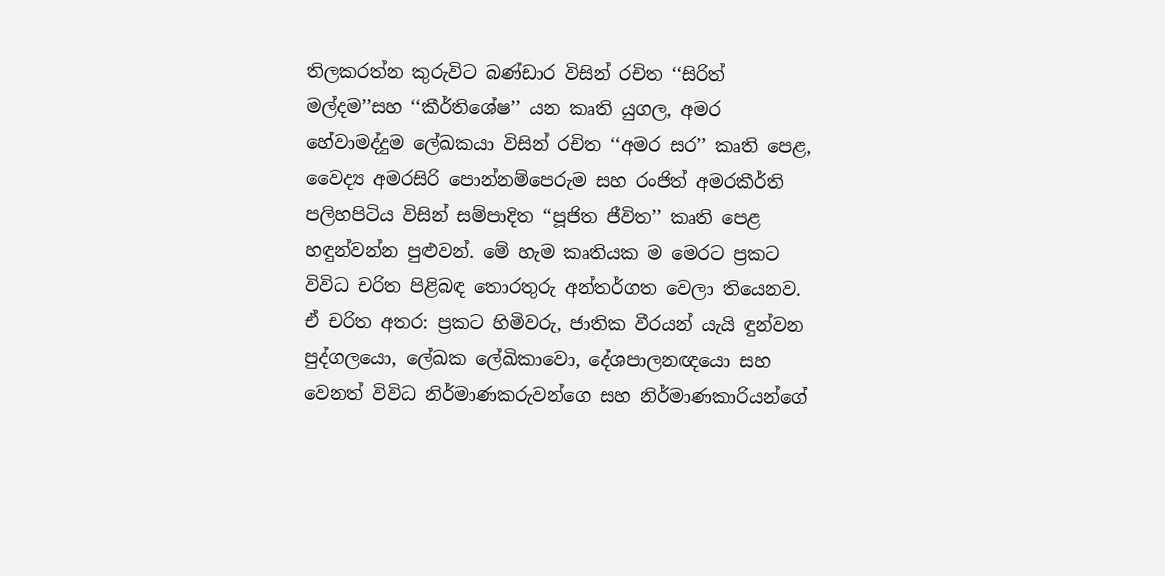තිලකරත්න කුරුවිට බණ්ඩාර විසින් රචිත ‘‘සිරිත් මල්දම’’සහ ‘‘කීර්තිශේෂ’’ යන කෘති යුගල, අමර හේවාමද්දුම ලේඛකයා විසින් රචිත ‘‘අමර සර’’ කෘති පෙළ, වෛද්‍ය අමරසිරි පොන්නම්පෙරුම සහ රංජිත් අමරකීර්ති පලිහපිටිය විසින් සම්පාදිත ‘‘පූජිත ජීවිත’’ කෘති පෙළ හඳුන්වන්න පුළුවන්. මේ හැම කෘතියක ම මෙරට ප්‍රකට විවිධ චරිත පිළිබඳ තොරතුරු අන්තර්ගත වෙලා තියෙනව. ඒ චරිත අතර: ප්‍රකට හිමිවරු, ජාතික වීරයන් යැයි ඳුන්වන පුද්ගලයො, ලේඛක ලේඛිකාවො, දේශපාලනඥයො සහ වෙනත් විවිධ නිර්මාණකරුවන්ගෙ සහ නිර්මාණකාරියන්ගේ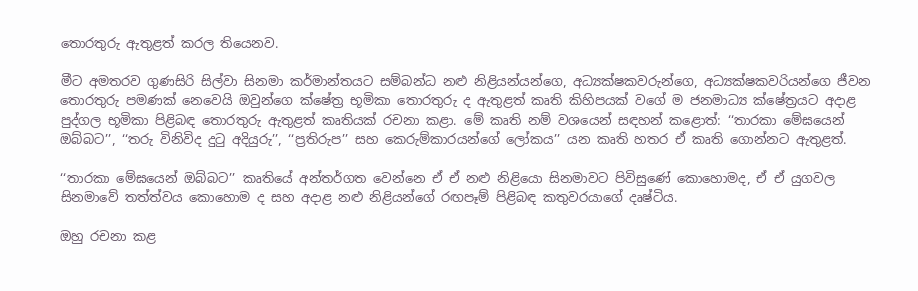තොරතුරු ඇතුළත් කරල තියෙනව.

මීට අමතරව ගුණසිරි සිල්වා සිනමා කර්මාන්තයට සම්බන්ධ නළු නිළියන්යන්ගෙ, අධ්‍යක්ෂකවරුන්ගෙ, අධ්‍යක්ෂකවරියන්ගෙ ජීවන තොරතුරු පමණක් නෙවෙයි ඔවුන්ගෙ ක්ෂේත්‍ර භූමිකා තොරතුරු ද ඇතුළත් කෘති කිහිපයක් වගේ ම ජනමාධ්‍ය ක්ෂේත්‍රයට අදාළ පුද්ගල භූමිකා පිළිබඳ තොරතුරු ඇතුළත් කෘතියක් රචනා කළා. මේ කෘති නම් වශයෙන් සඳහන් කළොත්: ‘‘තාරකා මේඝයෙන් ඔබ්බට’’, ‘‘තරු විනිවිද දුටු අදියුරු’’, ‘‘ප්‍රතිරුප’’ සහ කෙරුම්කාරයන්ගේ ලෝකය’’ යන කෘති හතර ඒ කෘති ගොන්නට ඇතුළත්.

‘‘තාරකා මේඝයෙන් ඔබ්බට’’ කෘතියේ අන්තර්ගත වෙන්නෙ ඒ ඒ නළු නිළියො සිනමාවට පිවිසුණේ කොහොමද, ඒ ඒ යුගවල සිනමාවේ තත්ත්වය කොහොම ද සහ අදාළ නළු නිළියන්ගේ රඟපෑම් පිළිබඳ කතුවරයාගේ දෘෂ්ටිය.

ඔහු රචනා කළ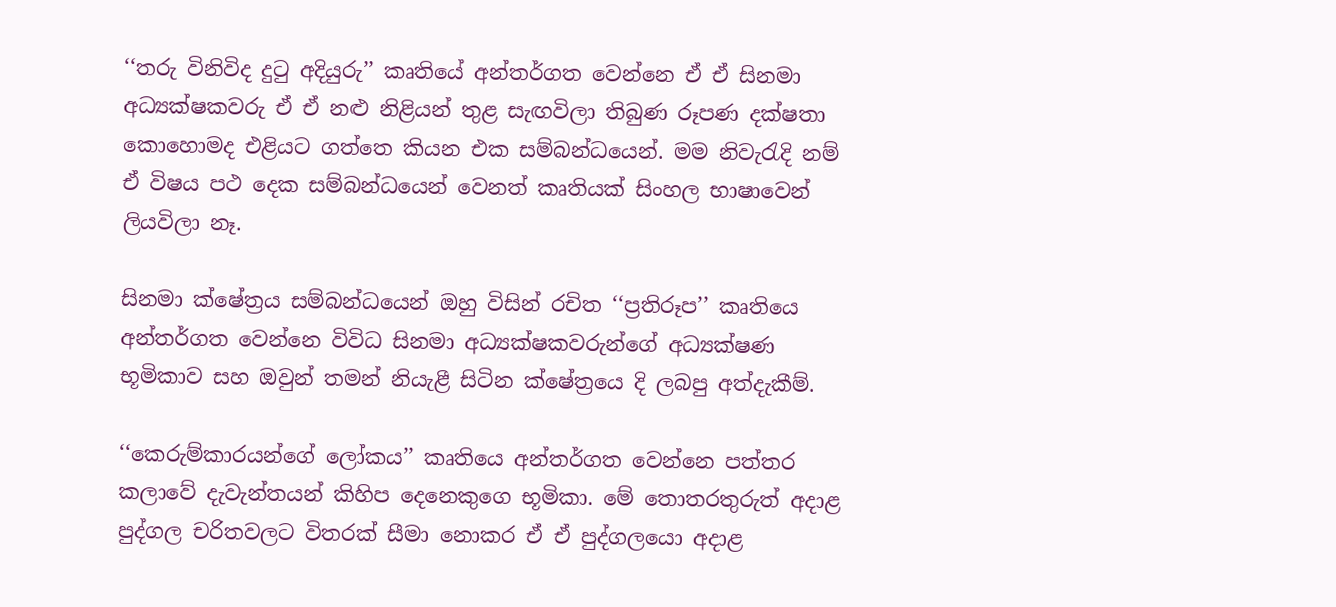‘‘තරු විනිවිද දුටු අදියුරු’’ කෘතියේ අන්තර්ගත වෙන්නෙ ඒ ඒ සිනමා අධ්‍යක්ෂකවරු ඒ ඒ නළු නිළියන් තුළ සැඟවිලා තිබුණ රූපණ දක්ෂතා කොහොමද එළියට ගත්තෙ කියන එක සම්බන්ධයෙන්. මම නිවැරැදි නම් ඒ විෂය පථ දෙක සම්බන්ධයෙන් වෙනත් කෘතියක් සිංහල භාෂාවෙන් ලියවිලා නෑ.

සිනමා ක්ෂේත්‍රය සම්බන්ධයෙන් ඔහු විසින් රචිත ‘‘ප්‍රතිරූප’’ කෘතියෙ අන්තර්ගත වෙන්නෙ විවිධ සිනමා අධ්‍යක්ෂකවරුන්ගේ අධ්‍යක්ෂණ භූමිකාව සහ ඔවුන් තමන් නියැළී සිටින ක්ෂේත්‍රයෙ දි ලබපු අත්දැකීම්.

‘‘කෙරුම්කාරයන්ගේ ලෝකය’’ කෘතියෙ අන්තර්ගත වෙන්නෙ පත්තර කලාවේ දැවැන්තයන් කිහිප දෙනෙකුගෙ භූමිකා. මේ තොතරතුරුත් අදාළ පුද්ගල චරිතවලට විතරක් සීමා නොකර ඒ ඒ පුද්ගලයො අදාළ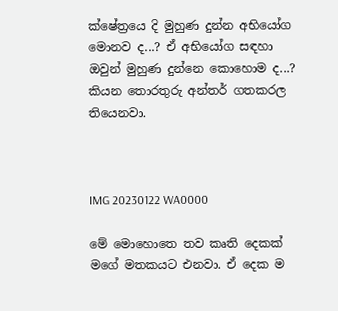ක්ෂේත්‍රයෙ දි මුහුණ දුන්න අභියෝග මොනව ද...? ඒ අභියෝග සඳහා ඔවුන් මුහුණ දුන්නෙ කොහොම ද...? කියන තොරතුරු අන්තර් ගතකරල තියෙනවා.



IMG 20230122 WA0000

මේ මොහොතෙ තව කෘති දෙකක් මගේ මතකයට එනවා. ඒ දෙක ම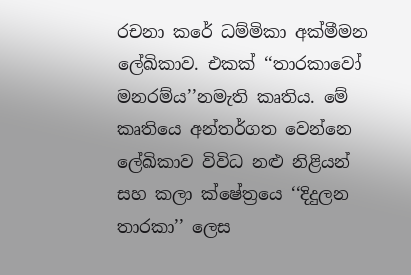රචනා කරේ ධම්මිකා අක්මීමන ලේඛිකාව. එකක් ‘‘තාරකාවෝ මනරම්ය’’නමැති කෘතිය. මේ කෘතියෙ අන්තර්ගත වෙන්නෙ ලේඛිකාව විවිධ නළු නිළියන් සහ කලා ක්ෂේත්‍රයෙ ‘‘දිදුලන තාරකා’’ ලෙස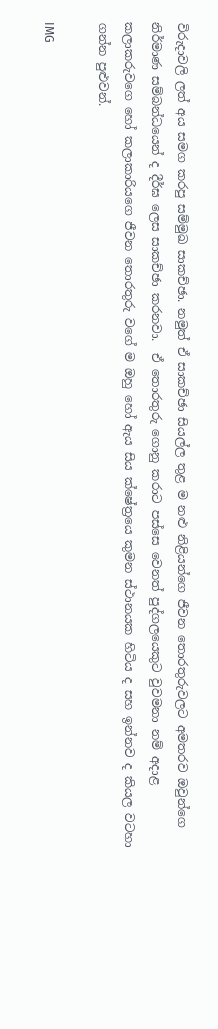විරුදාවලි ලත් අය සමග කරපු සම්මුඛ සාකච්ඡා. නමුත් ඒ සාකච්ඡා සියල්ල තුළ ම නළු නිළියන්ගෙ ජීවන තොරතුරුවලට අමතරව ඔවුන්ගෙ නිර්මාණ සම්බන්ධයෙන් ද දීර්ඝ ලෙස සාකච්ඡා කරනවා.  ඒ තොරතුරු ගොනු කරාට පස්සෙ වෙනත් පුද්ගලයෙකුට වුවමනා නම් අදාළ කලාකරුවගෙ හෝ කලාකාරියගෙ ජීවන තොරතුරු වගේ ම ඔහු හෝ ඇය සිය ක්ෂේත්‍රයෙ කුමන ස්ථානයක හිටිය ද සහ ඉන්නව ද කියල වටහා ගන්න පුළුවන්.

IMG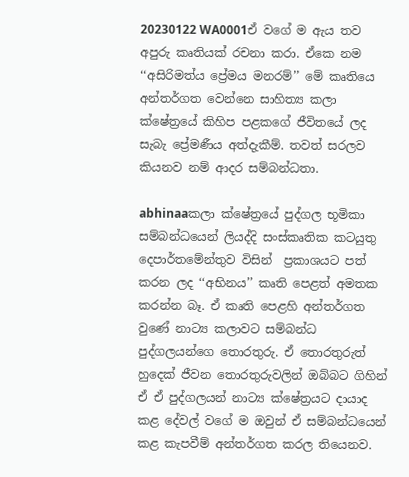20230122 WA0001ඒ වගේ ම ඇය තව අපුරු කෘතියක් රචනා කරා. ඒකෙ නම ‘‘අසිරිමත්ය ප්‍රේමය මනරම්’’ මේ කෘතියෙ අන්තර්ගත වෙන්නෙ සාහිත්‍ය කලා ක්ෂේත්‍රයේ කිහිප පළකගේ ජීවිතයේ ලද සැබැ ප්‍රේමණීය අත්දැකීම්. තවත් සරලව කියනව නම් ආදර සම්බන්ධතා.

abhinaaකලා ක්ෂේත්‍රයේ පුද්ගල භූමිකා සම්බන්ධයෙන් ලියද්දි සංස්කෘතික කටයුතු දෙපාර්තමේන්තුව විසින්  ප්‍රකාශයට පත් කරන ලද ‘‘අභිනය’’ කෘති පෙළත් අමතක කරන්න බෑ. ඒ කෘති පෙළහි අන්තර්ගත වුණේ නාට්‍ය කලාවට සම්බන්ධ පුද්ගලයන්ගෙ තොරතුරු. ඒ තොරතුරුත් හුදෙක් ජීවන තොරතුරුවලින් ඔබ්බට ගිහින් ඒ ඒ පුද්ගලයන් නාට්‍ය ක්ෂේත්‍රයට දායාද කළ දේවල් වගේ ම ඔවුන් ඒ සම්බන්ධයෙන් කළ කැපවීම් අන්තර්ගත කරල තියෙනව.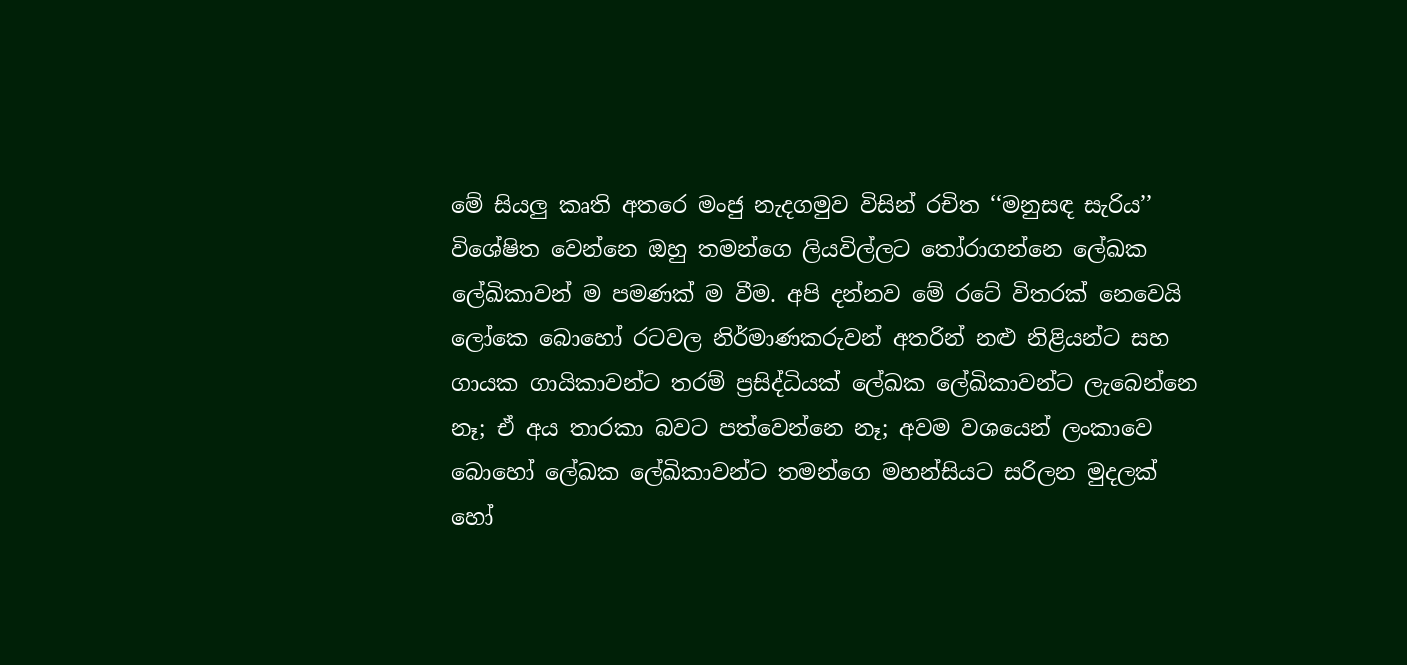මේ සියලු කෘති අතරෙ මංජු නැදගමුව විසින් රචිත ‘‘මනුසඳ සැරිය’’ විශේෂිත වෙන්නෙ ඔහු තමන්ගෙ ලියවිල්ලට තෝරාගන්නෙ ලේඛක ලේඛිකාවන් ම පමණක් ම වීම. අපි දන්නව මේ රටේ විතරක් නෙවෙයි ලෝකෙ බොහෝ රටවල නිර්මාණකරුවන් අතරින් නළු නිළියන්ට සහ ගායක ගායිකාවන්ට තරම් ප්‍රසිද්ධියක් ලේඛක ලේඛිකාවන්ට ලැබෙන්නෙ නෑ; ඒ අය තාරකා බවට පත්වෙන්නෙ නෑ; අවම වශයෙන් ලංකාවෙ බොහෝ ලේඛක ලේඛිකාවන්ට තමන්ගෙ මහන්සියට සරිලන මුදලක් හෝ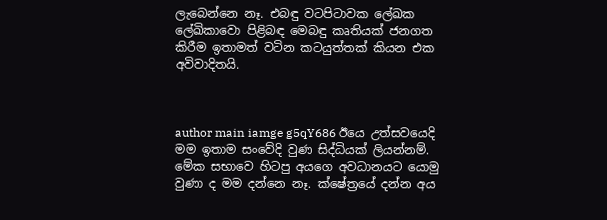ලැබෙන්නෙ නෑ. එබඳු වටපිටාවක ලේඛක ලේඛිකාවො පිළිබඳ මෙබඳු කෘතියක් ජනගත කිරීම ඉතාමත් වටින කටයුත්තක් කියන එක අවිවාදිතයි.



author main iamge g5qY686 ඊයෙ උත්සවයෙදි මම ඉතාම සංවේදි වුණ සිද්ධියක් ලියන්නම්. මේක සභාවෙ හිටපු අයගෙ අවධානයට යොමු වුණා ද මම දන්නෙ නෑ. ක්ෂේත්‍රයේ දන්න අය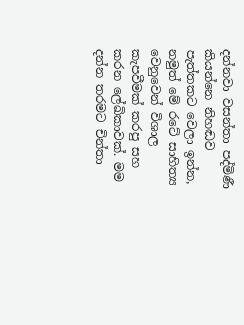දන්නවා වසන්තා පද්මිණී කියන්නෙ නිහඬව පැත්තකට වෙලා ඉන්න, නමුත් මේ රටේ සාහිත්‍ය වෙනුවෙන් විශාල කැපවීමක් කරපු සහ කරන ලේඛිකාවක්. මම දන්න තරමට චින්තා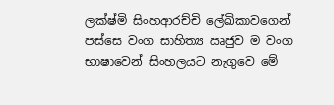ලක්ෂ්මි සිංහආරච්චි ලේඛිකාවගෙන් පස්සෙ වංග සාහිත්‍ය ඍජුව ම වංග භාෂාවෙන් සිංහලයට නැගුවෙ මේ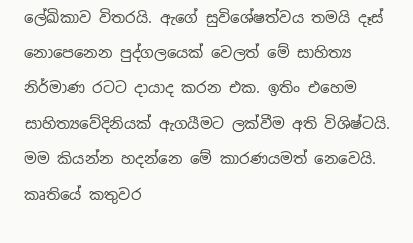ලේඛිකාව විතරයි. ඇගේ සුවිශේෂත්වය තමයි දෑස් නොපෙනෙන පුද්ගලයෙක් වෙලත් මේ සාහිත්‍ය නිර්මාණ රටට දායාද කරන එක. ඉතිං එහෙම සාහිත්‍යවේදිනියක් ඇගයීමට ලක්වීම අති විශිෂ්ටයි. මම කියන්න හදන්නෙ මේ කාරණයමත් නෙවෙයි. කෘතියේ කතුවර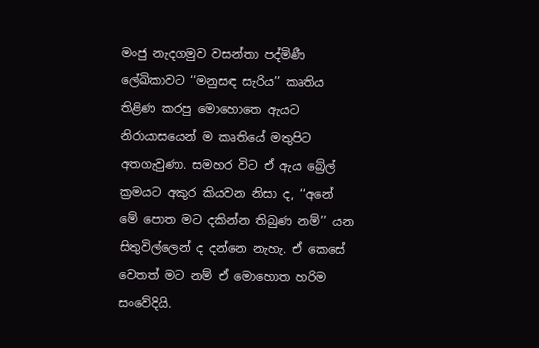මංජු නැදගමුව වසන්තා පද්මිණී ලේඛිකාවට ‘‘මනුසඳ සැරිය’’ කෘතිය තිළිණ කරපු මොහොතෙ ඇයට නිරායාසයෙන් ම කෘතියේ මතුපිට අතගැවුණා. සමහර විට ඒ ඇය බ්‍රේල් ක්‍රමයට අකුර කියවන නිසා ද, ‘‘අනේ මේ පොත මට දකින්න තිබුණ නම්’’ යන සිතුවිල්ලෙන් ද දන්නෙ නැහැ. ඒ කෙසේ වෙතත් මට නම් ඒ මොහොත හරිම සංවේදියි.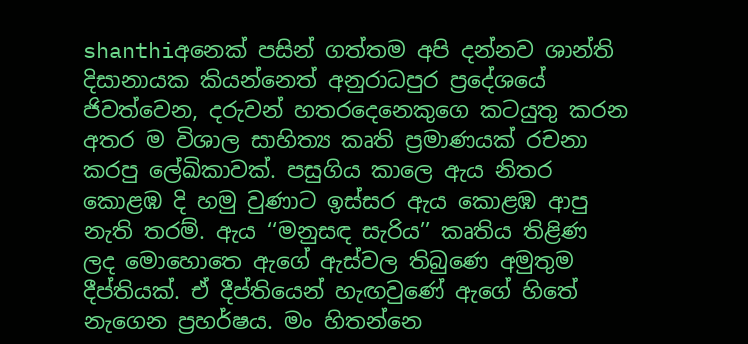shanthiඅනෙක් පසින් ගත්තම අපි දන්නව ශාන්ති දිසානායක කියන්නෙත් අනුරාධපුර ප්‍රදේශයේ ජිවත්වෙන, දරුවන් හතරදෙනෙකුගෙ කටයුතු කරන අතර ම විශාල සාහිත්‍ය කෘති ප්‍රමාණයක් රචනා කරපු ලේඛිකාවක්. පසුගිය කාලෙ ඇය නිතර කොළඹ දි හමු වුණාට ඉස්සර ඇය කොළඹ ආපු නැති තරම්. ඇය ‘‘මනුසඳ සැරිය’’ කෘතිය තිළිණ ලද මොහොතෙ ඇගේ ඇස්වල තිබුණෙ අමුතුම දීප්තියක්. ඒ දීප්තියෙන් හැඟවුණේ ඇගේ හිතේ නැගෙන ප්‍රහර්ෂය. මං හිතන්නෙ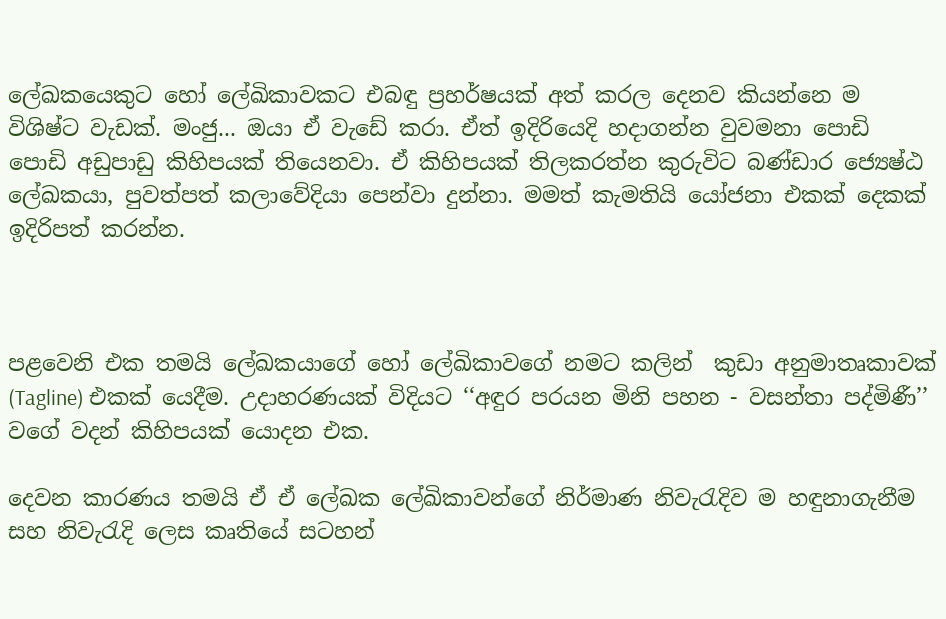ලේඛකයෙකුට හෝ ලේඛිකාවකට එබඳු ප්‍රහර්ෂයක් අත් කරල දෙනව කියන්නෙ ම විශිෂ්ට වැඩක්. මංජු... ඔයා ඒ වැඩේ කරා. ඒත් ඉදිරියෙදි හදාගන්න වුවමනා පොඩි පොඩි අඩුපාඩු කිහිපයක් තියෙනවා. ඒ කිහිපයක් තිලකරත්න කුරුවිට බණ්ඩාර ජ්‍යෙෂ්ඨ ලේඛකයා, පුවත්පත් කලාවේදියා පෙන්වා දුන්නා. මමත් කැමතියි යෝජනා එකක් දෙකක් ඉදිරිපත් කරන්න.



පළවෙනි එක තමයි ලේඛකයාගේ හෝ ලේඛිකාවගේ නමට කලින්  කුඩා අනුමාතෘකාවක් (Tagline) එකක් යෙදීම. උදාහරණයක් විදියට ‘‘අඳුර පරයන මිනි පහන - වසන්තා පද්මිණී’’ වගේ වදන් කිහිපයක් යොදන එක.

දෙවන කාරණය තමයි ඒ ඒ ලේඛක ලේඛිකාවන්ගේ නිර්මාණ නිවැරැදිව ම හඳුනාගැනීම සහ නිවැරැදි ලෙස කෘතියේ සටහන්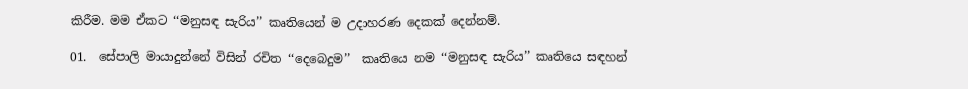කිරීම. මම ඒකට ‘‘මනුසඳ සැරිය’’ කෘතියෙන් ම උදාහරණ දෙකක් දෙන්නම්.

01.  සේපාලි මායාදුන්නේ විසින් රචිත ‘‘දෙබෙදුම’’  කෘතියෙ නම ‘‘මනුසඳ සැරිය’’ කෘතියෙ සඳහන්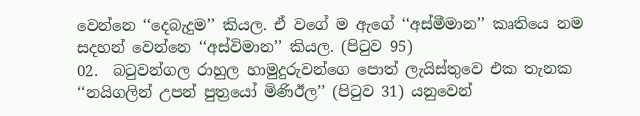වෙන්නෙ ‘‘දෙබැදුම’’ කියල. ඒ වගේ ම ඇගේ ‘‘අස්මීමාන’’ කෘතියෙ නම සදහන් වෙන්නෙ ‘‘අස්විමාන’’ කියල. (පිටුව 95)
02.  බටුවන්ගල රාහුල හාමුදුරුවන්ගෙ පොත් ලැයිස්තුවෙ එක තැනක ‘‘නයිගලින් උපන් පුත්‍රයෝ මිණිඊල’’ (පිටුව 31) යනුවෙන්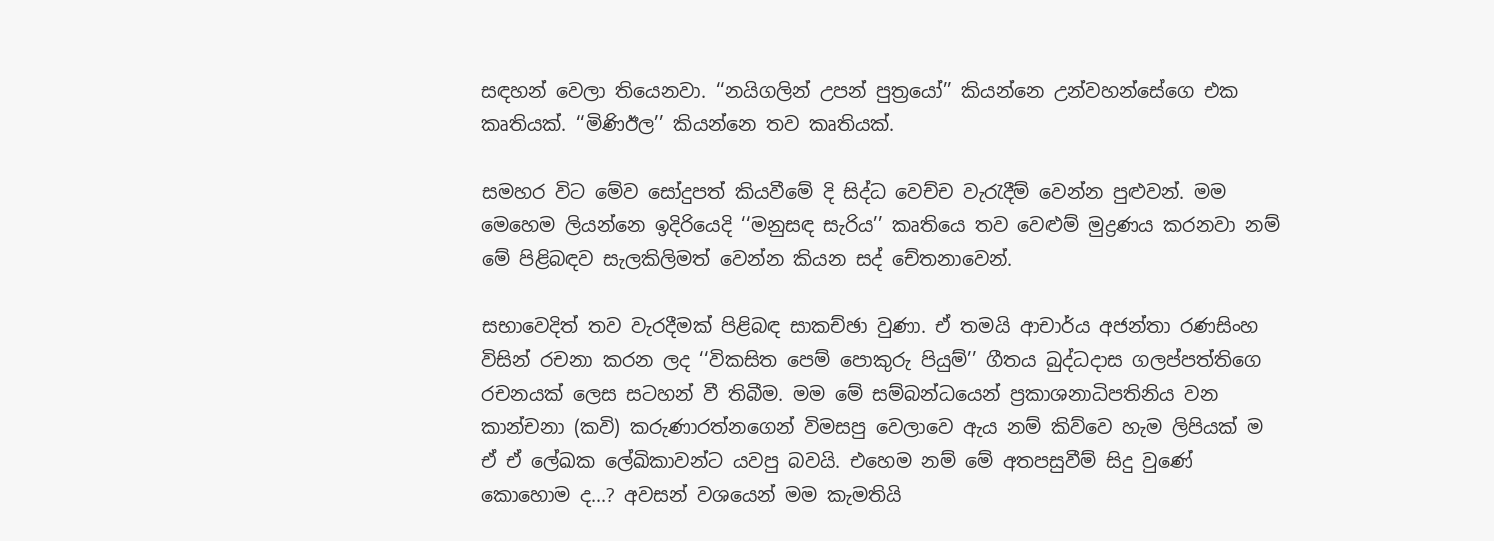සඳහන් වෙලා තියෙනවා. ‘‘නයිගලින් උපන් පුත්‍රයෝ’’ කියන්නෙ උන්වහන්සේගෙ එක කෘතියක්. ‘‘මිණිඊල’’ කියන්නෙ තව කෘතියක්.

සමහර විට මේව සෝදුපත් කියවීමේ දි සිද්ධ වෙච්ච වැරැදීම් වෙන්න පුළුවන්. මම මෙහෙම ලියන්නෙ ඉදිරියෙදි ‘‘මනුසඳ සැරිය’’ කෘතියෙ තව වෙළුම් මුද්‍රණය කරනවා නම් මේ පිළිබඳව සැලකිලිමත් වෙන්න කියන සද් චේතනාවෙන්.

සභාවෙදිත් තව වැරදීමක් පිළිබඳ සාකච්ඡා වුණා. ඒ තමයි ආචාර්ය අජන්තා රණසිංහ විසින් රචනා කරන ලද ‘‘විකසිත පෙම් පොකුරු පියුම්’’ ගීතය බුද්ධදාස ගලප්පත්තිගෙ රචනයක් ලෙස සටහන් වී තිබීම. මම මේ සම්බන්ධයෙන් ප්‍රකාශනාධිපතිනිය වන කාන්චනා (කවි) කරුණාරත්නගෙන් විමසපු වෙලාවෙ ඇය නම් කිව්වෙ හැම ලිපියක් ම ඒ ඒ ලේඛක ලේඛිකාවන්ට යවපු බවයි. එහෙම නම් මේ අතපසුවීම් සිදු වුණේ කොහොම ද...? අවසන් වශයෙන් මම කැමතියි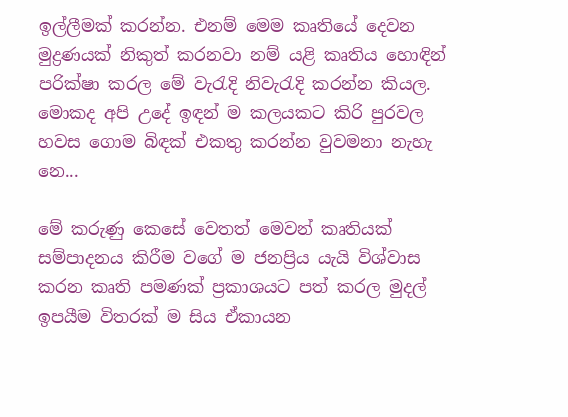ඉල්ලීමක් කරන්න. එනම් මෙම කෘතියේ දෙවන මුද්‍රණයක් නිකුත් කරනවා නම් යළි කෘතිය හොඳින් පරික්ෂා කරල මේ වැරැදි නිවැරැදි කරන්න කියල. මොකද අපි උදේ ඉඳන් ම කලයකට කිරි පුරවල හවස ගොම බිඳක් එකතු කරන්න වුවමනා නැහැ නෙ...

මේ කරුණු කෙසේ වෙතත් මෙවන් කෘතියක් සම්පාදනය කිරීම වගේ ම ජනප්‍රිය යැයි විශ්වාස කරන කෘති පමණක් ප්‍රකාශයට පත් කරල මුදල් ඉපයීම විතරක් ම සිය ඒකායන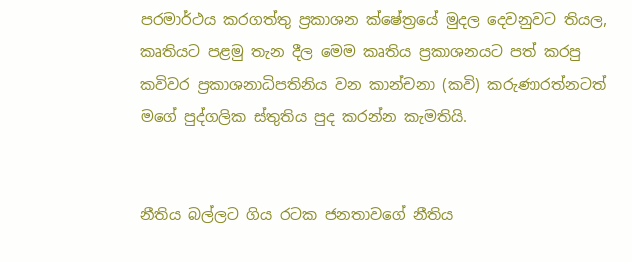පරමාර්ථය කරගත්තු ප්‍රකාශන ක්ෂේත්‍රයේ මුදල දෙවනුවට තියල, කෘතියට පළමු තැන දීල මෙම කෘතිය ප්‍රකාශනයට පත් කරපු කවිවර ප්‍රකාශනාධිපතිනිය වන කාන්චනා (කවි) කරුණාරත්නටත් මගේ පුද්ගලික ස්තුතිය පුද කරන්න කැමතියි.


නීතිය බල්ලට ගිය රටක ජනතාවගේ නීතිය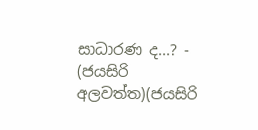සාධාරණ ද...? - (ජයසිරි අලවත්ත)(ජයසිරි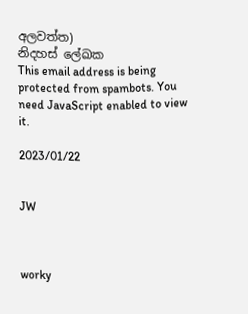අලවත්ත)
නිදහස් ලේඛක
This email address is being protected from spambots. You need JavaScript enabled to view it.

2023/01/22


JW



worky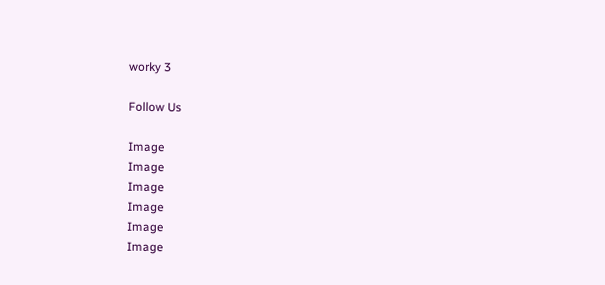worky 3

Follow Us

Image
Image
Image
Image
Image
Image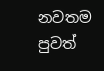නවතම පුවත්